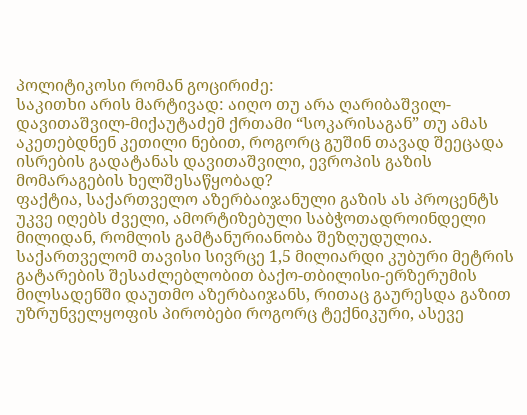პოლიტიკოსი რომან გოცირიძე:
საკითხი არის მარტივად: აიღო თუ არა ღარიბაშვილ-დავითაშვილ-მიქაუტაძემ ქრთამი “სოკარისაგან” თუ ამას აკეთებდნენ კეთილი ნებით, როგორც გუშინ თავად შეეცადა ისრების გადატანას დავითაშვილი, ევროპის გაზის მომარაგების ხელშესაწყობად?
ფაქტია, საქართველო აზერბაიჯანული გაზის ას პროცენტს უკვე იღებს ძველი, ამორტიზებული საბჭოთადროინდელი მილიდან, რომლის გამტანურიანობა შეზღუდულია. საქართველომ თავისი სივრცე 1,5 მილიარდი კუბური მეტრის გატარების შესაძლებლობით ბაქო-თბილისი-ერზერუმის მილსადენში დაუთმო აზერბაიჯანს, რითაც გაურესდა გაზით უზრუნველყოფის პირობები როგორც ტექნიკური, ასევე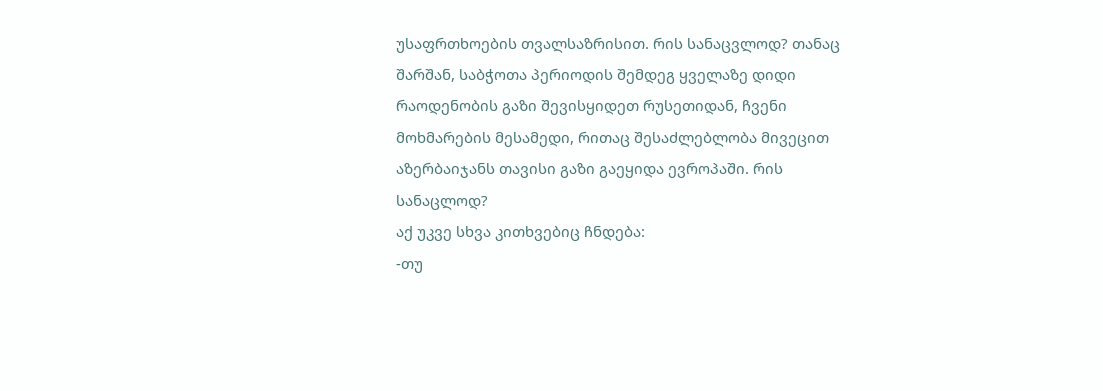უსაფრთხოების თვალსაზრისით. რის სანაცვლოდ? თანაც შარშან, საბჭოთა პერიოდის შემდეგ ყველაზე დიდი რაოდენობის გაზი შევისყიდეთ რუსეთიდან, ჩვენი მოხმარების მესამედი, რითაც შესაძლებლობა მივეცით აზერბაიჯანს თავისი გაზი გაეყიდა ევროპაში. რის სანაცლოდ?
აქ უკვე სხვა კითხვებიც ჩნდება:
-თუ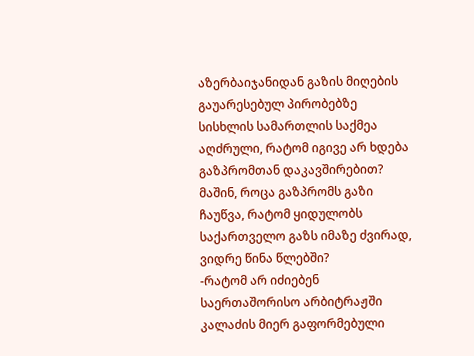აზერბაიჯანიდან გაზის მიღების გაუარესებულ პირობებზე სისხლის სამართლის საქმეა აღძრული, რატომ იგივე არ ხდება გაზპრომთან დაკავშირებით? მაშინ, როცა გაზპრომს გაზი ჩაუწვა, რატომ ყიდულობს საქართველო გაზს იმაზე ძვირად, ვიდრე წინა წლებში?
-რატომ არ იძიებენ საერთაშორისო არბიტრაჟში კალაძის მიერ გაფორმებული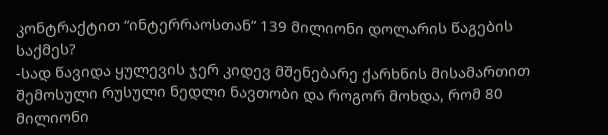კონტრაქტით “ინტერრაოსთან” 139 მილიონი დოლარის წაგების საქმეს?
-სად წავიდა ყულევის ჯერ კიდევ მშენებარე ქარხნის მისამართით შემოსული რუსული ნედლი ნავთობი და როგორ მოხდა, რომ 80 მილიონი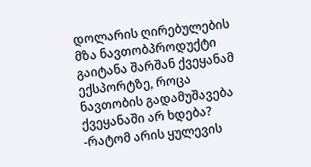დოლარის ღირებულების მზა ნავთობპროდუქტი გაიტანა შარშან ქვეყანამ ექსპორტზე, როცა ნავთობის გადამუშავება ქვეყანაში არ ხდება?
-რატომ არის ყულევის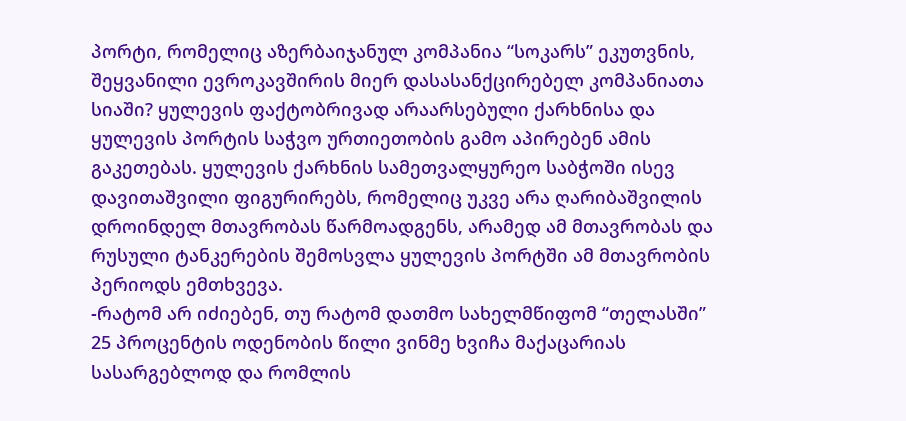პორტი, რომელიც აზერბაიჯანულ კომპანია “სოკარს” ეკუთვნის, შეყვანილი ევროკავშირის მიერ დასასანქცირებელ კომპანიათა სიაში? ყულევის ფაქტობრივად არაარსებული ქარხნისა და ყულევის პორტის საჭვო ურთიეთობის გამო აპირებენ ამის გაკეთებას. ყულევის ქარხნის სამეთვალყურეო საბჭოში ისევ დავითაშვილი ფიგურირებს, რომელიც უკვე არა ღარიბაშვილის დროინდელ მთავრობას წარმოადგენს, არამედ ამ მთავრობას და რუსული ტანკერების შემოსვლა ყულევის პორტში ამ მთავრობის პერიოდს ემთხვევა.
-რატომ არ იძიებენ, თუ რატომ დათმო სახელმწიფომ “თელასში” 25 პროცენტის ოდენობის წილი ვინმე ხვიჩა მაქაცარიას სასარგებლოდ და რომლის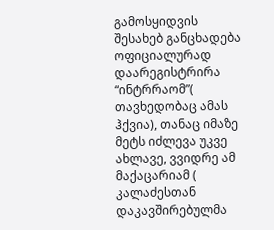გამოსყიდვის შესახებ განცხადება ოფიციალურად დაარეგისტრირა “ინტრრაომ”( თავხედობაც ამას ჰქვია), თანაც იმაზე მეტს იძლევა უკვე ახლავე, ვვიდრე ამ მაქაცარიამ ( კალაძესთან დაკავშირებულმა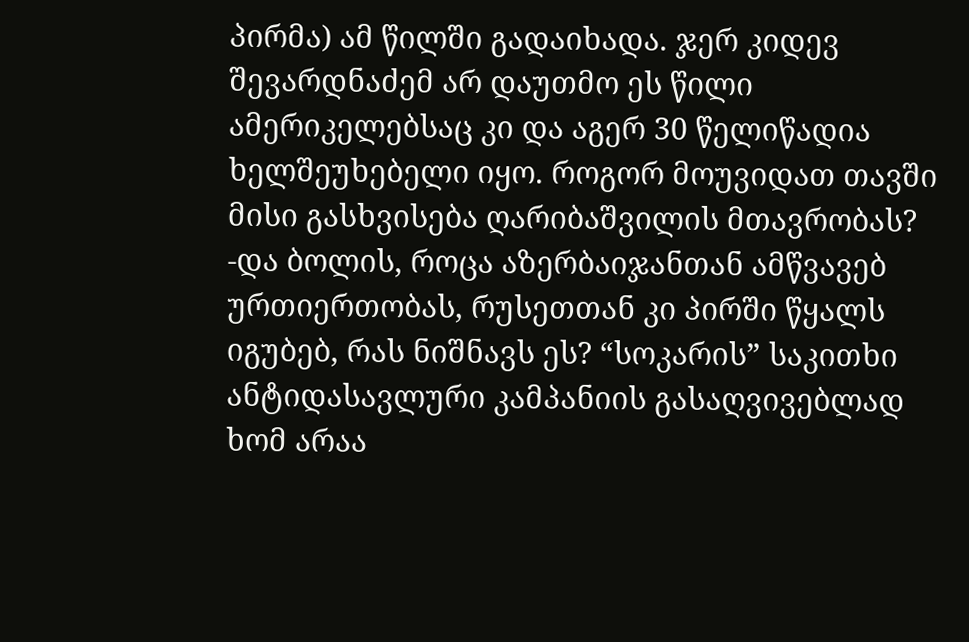პირმა) ამ წილში გადაიხადა. ჯერ კიდევ შევარდნაძემ არ დაუთმო ეს წილი ამერიკელებსაც კი და აგერ 30 წელიწადია ხელშეუხებელი იყო. როგორ მოუვიდათ თავში მისი გასხვისება ღარიბაშვილის მთავრობას?
-და ბოლის, როცა აზერბაიჯანთან ამწვავებ ურთიერთობას, რუსეთთან კი პირში წყალს იგუბებ, რას ნიშნავს ეს? “სოკარის” საკითხი ანტიდასავლური კამპანიის გასაღვივებლად ხომ არაა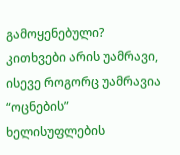გამოყენებული?
კითხვები არის უამრავი, ისევე როგორც უამრავია “ოცნების” ხელისუფლების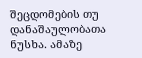შეცდომების თუ დანაშაულობათა ნუსხა. ამაზე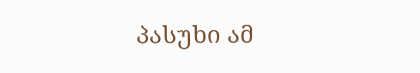პასუხი ამ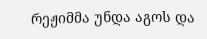რეჟიმმა უნდა აგოს და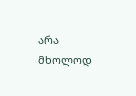არა მხოლოდ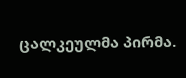ცალკეულმა პირმა.